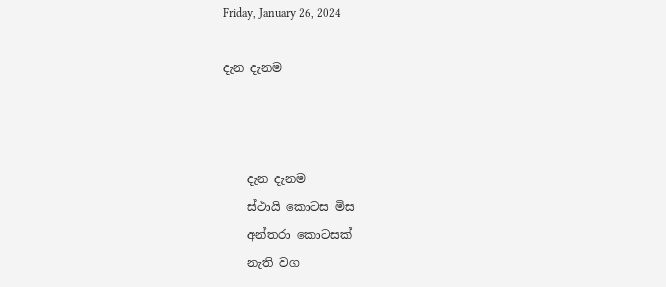Friday, January 26, 2024

දැන දැනම



    දැන දැනම
    ස්ථායි කොටස මිස
    අන්තරා කොටසක්
    නැති වග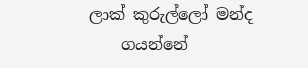ලාක් කුරුල්ලෝ මන්ද
    ගයන්නේ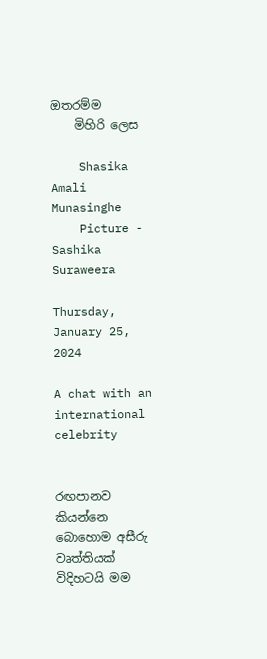ඔතරම්ම
    මිහිරි ලෙස

    Shasika Amali Munasinghe
    Picture - Sashika Suraweera

Thursday, January 25, 2024

A chat with an international celebrity


රඟපානව කියන්නෙ බොහොම අසීරු වෘත්තියක් විදිහටයි මම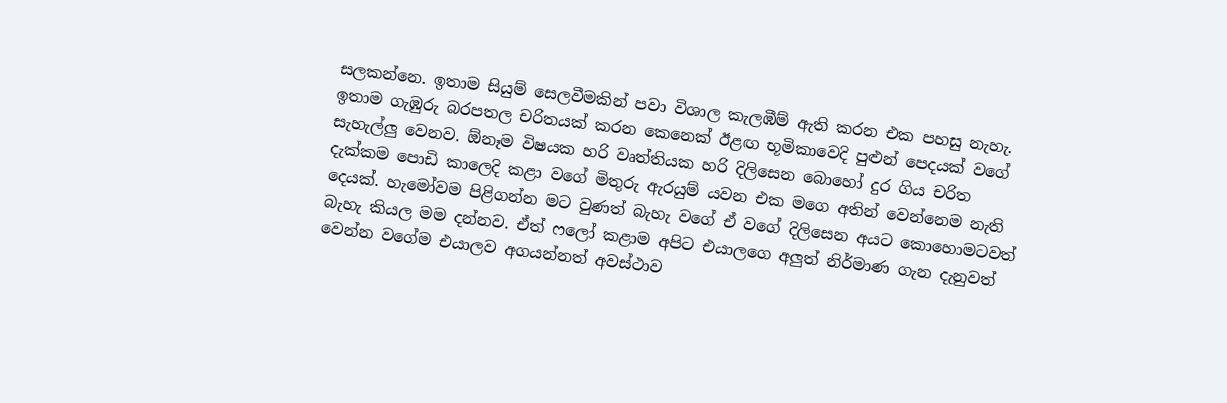සලකන්නෙ. ඉතාම සියුම් සෙලවීමකින් පවා විශාල කැලඹීම් ඇති කරන එක පහසු නැහැ. ඉතාම ගැඹුරු බරපතල චරිතයක් කරන කෙනෙක් ඊළඟ භූමිකාවෙදි පුළුන් පෙදයක් වගේ සැහැල්ලු වෙනව. ඕනෑම විෂයක හරි වෘත්තියක හරි දිලිසෙන බොහෝ දුර ගිය චරිත දැක්කම පොඩි කාලෙදි කළා වගේ මිතුරු ඇරයුම් යවන එක මගෙ අතින් වෙන්නෙම නැති දෙයක්. හැමෝවම පිළිගන්න මට වුණත් බැහැ වගේ ඒ වගේ දිලිසෙන අයට කොහොමටවත් බැහැ කියල මම දන්නව. ඒත් ෆලෝ කළාම අපිට එයාලගෙ අලුත් නිර්මාණ ගැන දැනුවත් වෙන්න වගේම එයාලව අගයන්නත් අවස්ථාව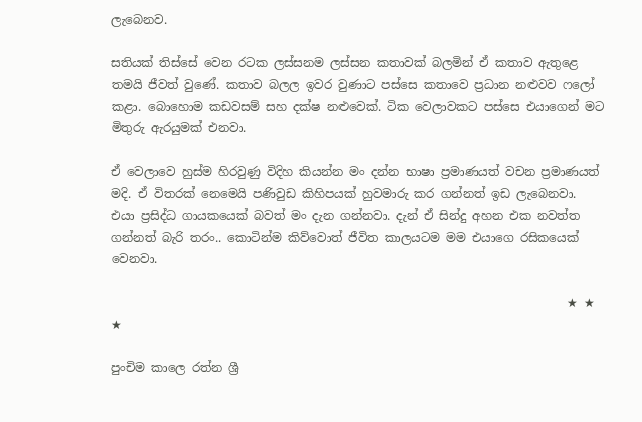ලැබෙනව.

සතියක් තිස්සේ වෙන රටක ලස්සනම ලස්සන කතාවක් බලමින් ඒ කතාව ඇතුළෙ තමයි ජීවත් වුණේ. කතාව බලල ඉවර වුණාට පස්සෙ කතාවෙ ප්‍රධාන නළුවව ෆලෝ කළා. බොහොම කඩවසම් සහ දක්ෂ නළුවෙක්. ටික වෙලාවකට පස්සෙ එයාගෙන් මට මිතුරු ඇරයුමක් එනවා.

ඒ වෙලාවෙ හුස්ම හිරවුණු විදිහ කියන්න මං දන්න භාෂා ප්‍රමාණයත් වචන ප්‍රමාණයත් මදි. ඒ විතරක් නෙමෙයි පණිවුඩ කිහිපයක් හුවමාරු කර ගන්නත් ඉඩ ලැබෙනවා. එයා ප්‍රසිද්ධ ගායකයෙක් බවත් මං දැන ගන්නවා. දැන් ඒ සින්දු අහන එක නවත්ත ගන්නත් බැරි තරං.. කොටින්ම කිව්වොත් ජීවිත කාලයටම මම එයාගෙ රසිකයෙක් වෙනවා.

                                                                            ★ ★ ★

පුංචිම කාලෙ රත්න ශ්‍රී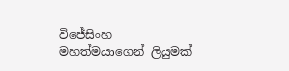විජේසිංහ මහත්මයාගෙන් ලියුමක්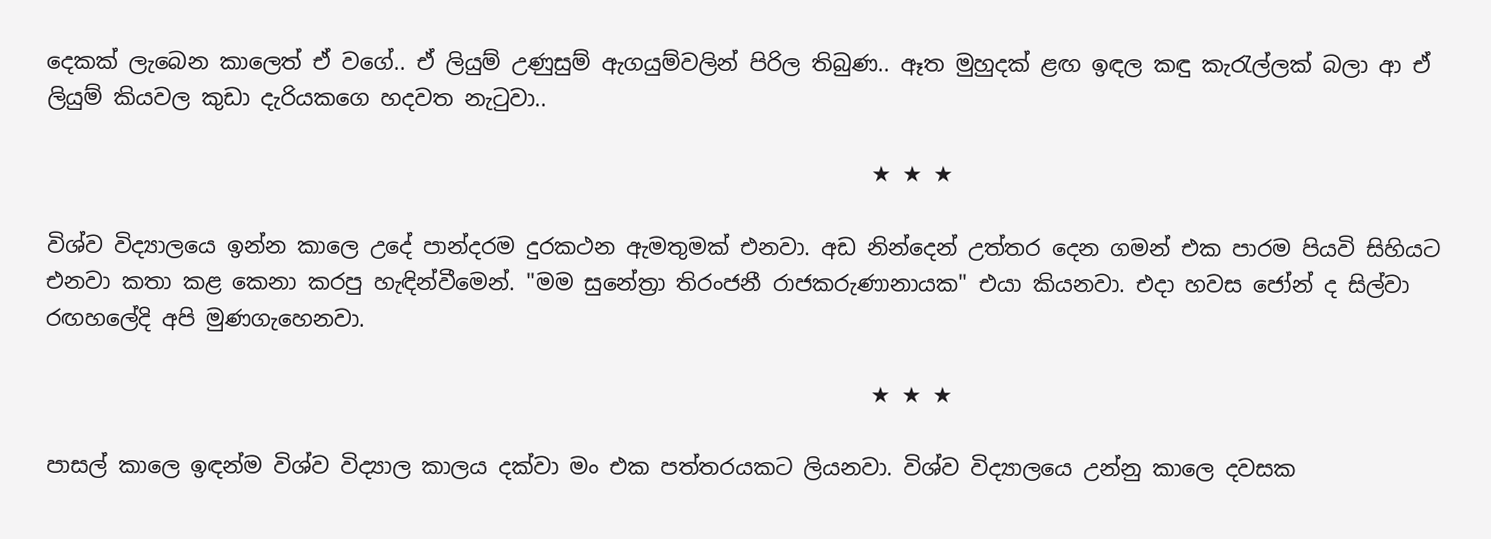දෙකක් ලැබෙන කාලෙත් ඒ වගේ.. ඒ ලියුම් උණුසුම් ඇගයුම්වලින් පිරිල තිබුණ.. ඈත මුහුදක් ළඟ ඉඳල කඳු කැරැල්ලක් බලා ආ ඒ ලියුම් කියවල කුඩා දැරියකගෙ හදවත නැටුවා..

                                                                           ★ ★ ★

විශ්ව විද්‍යාලයෙ ඉන්න කාලෙ උදේ පාන්දරම දුරකථන ඇමතුමක් එනවා. අඩ නින්දෙන් උත්තර දෙන ගමන් එක පාරම පියවි සිහියට එනවා කතා කළ කෙනා කරපු හැඳින්වීමෙන්. "මම සුනේත්‍රා තිරංජනී රාජකරුණානායක" එයා කියනවා. එදා හවස ජෝන් ද සිල්වා රඟහලේදි අපි මුණගැහෙනවා.

                                                                           ★ ★ ★

පාසල් කාලෙ ඉඳන්ම විශ්ව විද්‍යාල කාලය දක්වා මං එක පත්තරයකට ලියනවා. විශ්ව විද්‍යාලයෙ උන්නු කාලෙ දවසක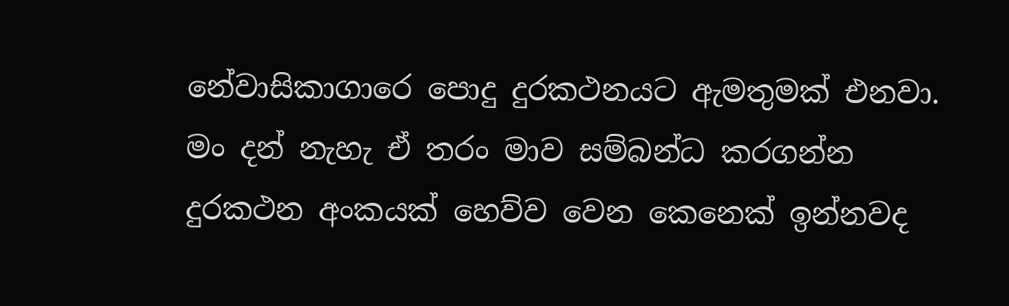නේවාසිකාගාරෙ පොදු දුරකථනයට ඇමතුමක් එනවා. මං දන් නැහැ ඒ තරං මාව සම්බන්ධ කරගන්න දුරකථන අංකයක් හෙව්ව වෙන කෙනෙක් ඉන්නවද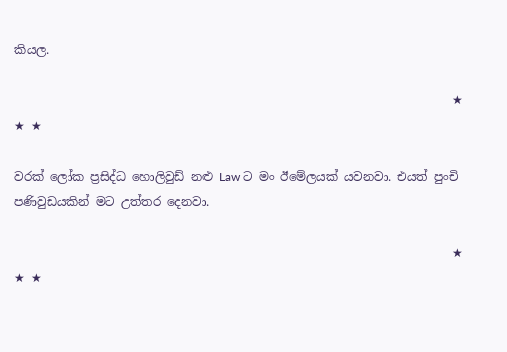කියල.

                                                                         ★ ★ ★

වරක් ලෝක ප්‍රසිද්ධ හොලිවුඩ් නළු Law ට මං ඊමේලයක් යවනවා. එයත් පුංචි පණිවුඩයකින් මට උත්තර දෙනවා.

                                                                         ★ ★ ★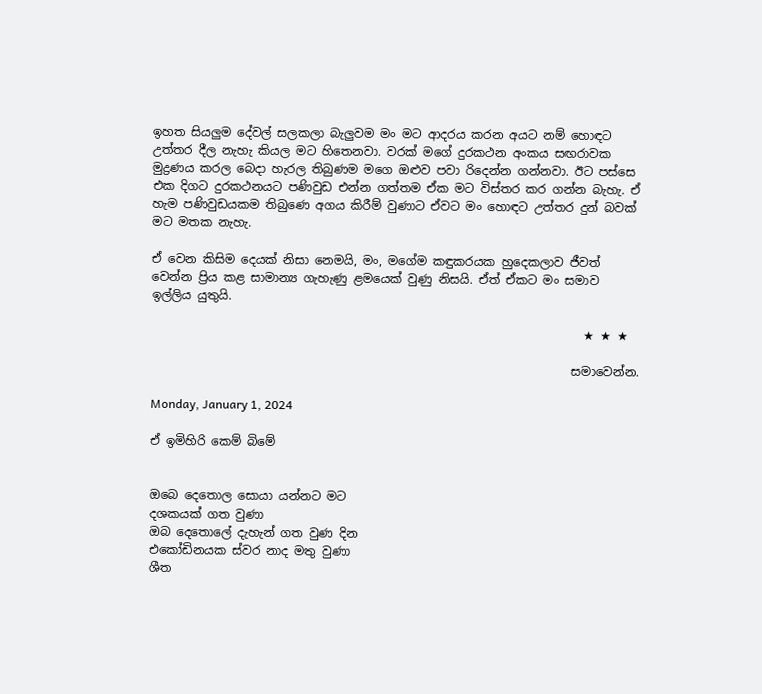ඉහත සියලුම දේවල් සලකලා බැලුවම මං මට ආදරය කරන අයට නම් හොඳට උත්තර දීල නැහැ කියල මට හිතෙනවා. වරක් මගේ දුරකථන අංකය සඟරාවක මුද්‍රණය කරල බෙදා හැරල තිබුණම මගෙ ඔළුව පවා රිදෙන්න ගන්නවා. ඊට පස්සෙ එක දිගට දුරකථනයට පණිවුඩ එන්න ගත්තම ඒක මට විස්තර කර ගන්න බැහැ. ඒ හැම පණිවුඩයකම තිබුණෙ අගය කිරීම් වුණාට ඒවට මං හොඳට උත්තර දුන් බවක් මට මතක නැහැ.

ඒ වෙන කිසිම දෙයක් නිසා නෙමයි, මං, මගේම කඳුකරයක හුදෙකලාව ජීවත් වෙන්න ප්‍රිය කළ සාමාන්‍ය ගැහැණු ළමයෙක් වුණු නිසයි. ඒත් ඒකට මං සමාව ඉල්ලිය යුතුයි.

                                                                        ★ ★ ★

                                                                      සමාවෙන්න.

Monday, January 1, 2024

ඒ ඉමිහිරි කෙම් බිමේ


ඔබෙ දෙතොල සොයා යන්නට මට
දශකයක් ගත වුණා
ඔබ දෙතොලේ දැහැන් ගත වුණ දින
එකෝඩිනයක ස්වර නාද මතු වුණා
ශීත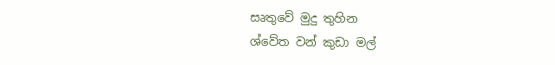සෘතුවේ මුදු තුහින
ශ්වේත වන් කුඩා මල්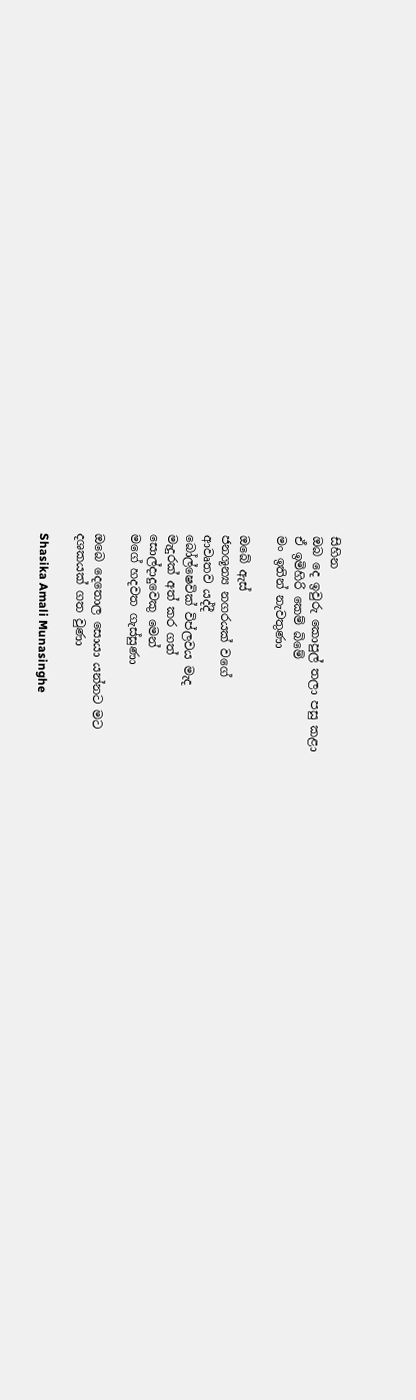සිහින
ඔබ දෙ ඉවුරු කොපුල් තලා පසු කළා
ඒ ඉමිහිරි කෙම් බිමේ
මං ඉතින් නැවතුණා

ඔබේ ඇස්
ජනශූන්‍ය නගරයක් වගේ
ආවෘතව යද්දී
බෝල්ෂෙවික් විප්ලවය මැද
මැදුරක් අත් කර ගත්
සොල්දාදුවෙකු මෙන්
මගේ හදවත ගැස්සුණා

ඔබෙ දෙතොල සොයා යන්නට මට
දශකයක් ගත වුණා

Shasika Amali Munasinghe